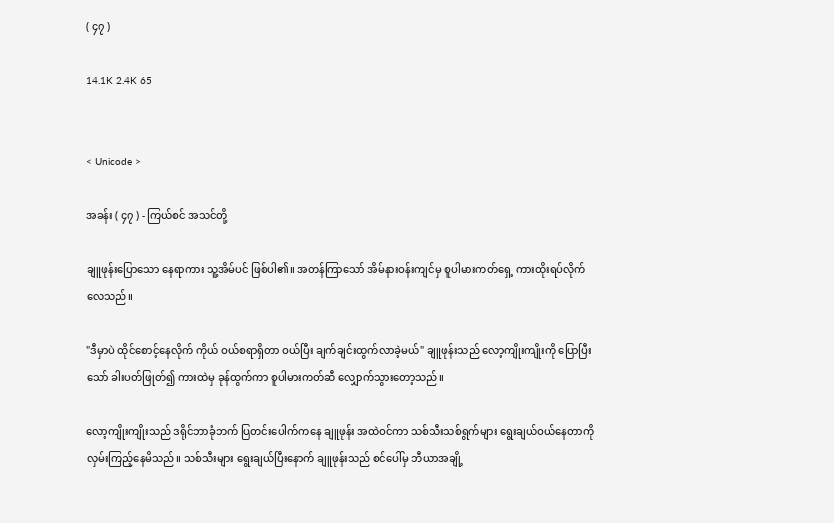( ၄၇ )

14.1K 2.4K 65


< Unicode >

အခန်း ( ၄၇ ) - ကြယ်စင် အသင်တို့

ချူဖုန်းပြောသော နေရာကား သူ့အိမ်ပင် ဖြစ်ပါ၏။ အတန်ကြာသော် အိမ်နားဝန်းကျင်မှ စူပါမားကတ်ရှေ့ ကားထိုးရပ်လိုက်လေသည်။

"ဒီမှာပဲ ထိုင်စောင့်နေလိုက် ကိုယ် ဝယ်စရာရှိတာ ဝယ်ပြီး ချက်ချင်းထွက်လာခဲ့မယ်" ချူဖုန်းသည် လော့ကျိုးကျိုးကို ပြောပြီးသော် ခါးပတ်ဖြုတ်၍ ကားထဲမှ ခုန်ထွက်ကာ စူပါမားကတ်ဆီ လျှောက်သွားတော့သည်။

လော့ကျိုးကျိုးသည် ဒရိုင်ဘာခုံဘက် ပြတင်းပေါက်ကနေ ချူဖုန်း အထဲဝင်ကာ သစ်သီးသစ်ရွက်များ ရွေးချယ်ဝယ်နေတာကို လှမ်းကြည့်နေမိသည်။ သစ်သီးများ ရွေးချယ်ပြီးနောက် ချူဖုန်းသည် စင်ပေါ်မှ ဘီယာအချို့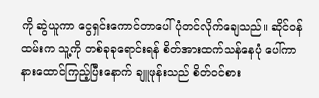ကို ဆွဲယူကာ ငွေရှင်းကောင်တာပေါ် ပုံတင်လိုက်ချေသည်။ ဆိုင်ဝန်ထမ်းက သူ့ကို တစ်ခုခုရောင်းရန် စိတ်အားထက်သန်နေပုံ ပေါ်ကာ နားထောင်ကြည့်ပြီးနောက် ချူဖုန်းသည် စိတ်ဝင်စား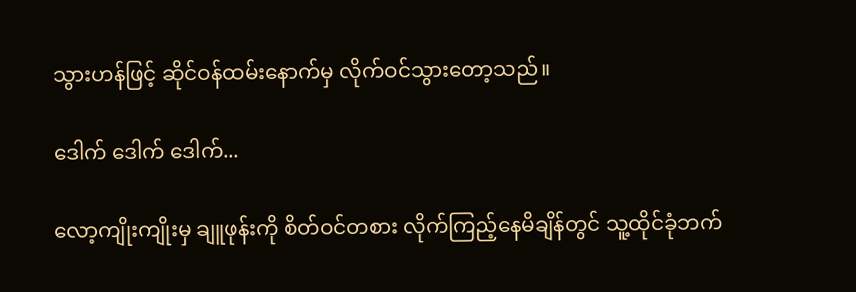သွားဟန်ဖြင့် ဆိုင်ဝန်ထမ်းနောက်မှ လိုက်ဝင်သွားတော့သည်။

ဒေါက် ဒေါက် ဒေါက်...

လော့ကျိုးကျိုးမှ ချူဖုန်းကို စိတ်ဝင်တစား လိုက်ကြည့်နေမိချိန်တွင် သူ့ထိုင်ခုံဘက်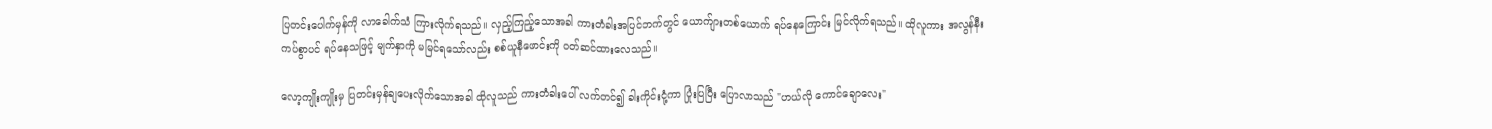ပြတင်းပေါက်မှန်ကို လာခေါက်သံ ကြားလိုက်ရသည်။ လှည့်ကြည့်သောအခါ ကားတံခါးအပြင်ဘက်တွင် ယောက်ျားတစ်ယောက် ရပ်နေကြောင်း မြင်လိုက်ရသည်။ ထိုလူကား အလွန်နီးကပ်စွာပင် ရပ်နေသဖြင့် မျက်နှာကို မမြင်ရသော်လည်း စစ်ယူနီဖောင်းကို ဝတ်ဆင်ထားလေသည်။

လော့ကျိုးကျိုးမှ ပြတင်းမှန်ချပေးလိုက်သောအခါ ထိုလူသည် ကားတံခါးပေါ် လက်တင်၍ ခါးကိုင်းငုံ့ကာ ပြုံးပြပြီး ပြောလာသည် "ဟယ်လို ကောင်ချောလေး"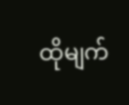ထိုမျက်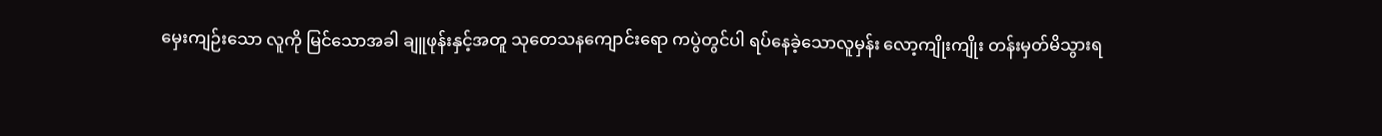မှေးကျဉ်းသော လူကို မြင်သောအခါ ချူဖုန်းနှင့်အတူ သုတေသနကျောင်းရော ကပွဲတွင်ပါ ရပ်နေခဲ့သောလူမှန်း လော့ကျိုးကျိုး တန်းမှတ်မိသွားရ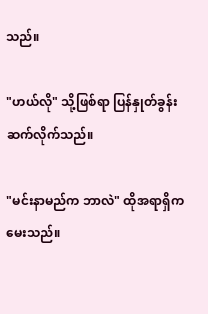သည်။

"ဟယ်လို" သို့ဖြစ်ရာ ပြန်နှုတ်ခွန်းဆက်လိုက်သည်။

"မင်းနာမည်က ဘာလဲ" ထိုအရာရှိက မေးသည်။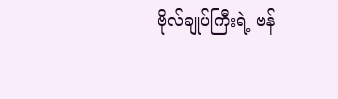ဗိုလ်ချုပ်ကြီးရဲ့ ဗန်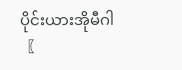ပိုင်းယားအိုမီဂါ〖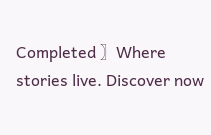Completed 〗Where stories live. Discover now